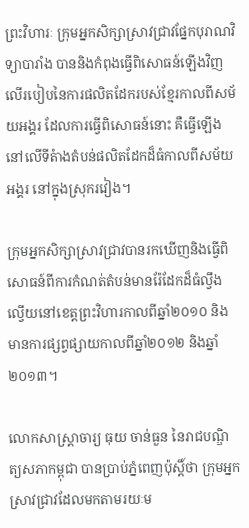ព្រះវិហារៈ ក្រុមអ្នកសិក្សាស្រាវជ្រាវផ្នែកបុរាណវិទ្យាបារាំង បាននិងកំពុងធ្វើពិសោធន៍ឡើងវិញលើរបៀបនៃការផលិតដែករបស់ខ្មែរកាលពីសម័យអង្គរ ដែលការធ្វើពិសោធន៍នោះ គឺធ្វើឡើងនៅលើទីតំាងតំបន់ផលិតដែកដ៏ធំកាលពីសម័យអង្គរ នៅក្នុងស្រុករវៀង។

ក្រុមអ្នកសិក្សាស្រាវជ្រាវបានរកឃើញនិងធ្វើពិសោធន៍ពីការកំណត់តំបន់មានរ៉ែដែកដ៏ធំល្វឹងល្វើយនៅខេត្តព្រះវិហារកាលពីឆ្នាំ២០១០ និងមានការផ្សព្វផ្សាយកាលពីឆ្នាំ២០១២ និងឆ្នាំ២០១៣។

លោកសាស្ត្រាចារ្យ ធុយ ចាន់ធួន នៃរាជបណ្ឌិត្យសភាកម្ពុជា បានប្រាប់ភ្នំពេញប៉ុស្តិ៍ថា ក្រុមអ្នកស្រាវជ្រាវដែលមកតាមរយៈម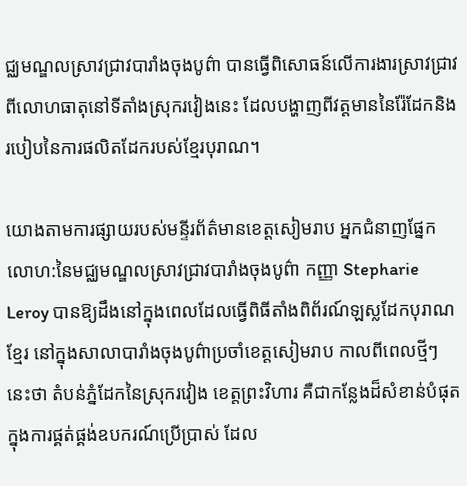ជ្ឈមណ្ឌលស្រាវជ្រាវបារាំងចុងបូព៌ា បានធ្វើពិសោធន៍លើការងារស្រាវជ្រាវពីលោហធាតុនៅទីតាំងស្រុករវៀងនេះ ដែលបង្ហាញពីវត្តមាននៃរ៉ែដែកនិងរបៀបនៃការផលិតដែករបស់ខ្មែរបុរាណ។

យោងតាមការផ្សាយរបស់មន្ទីរព័ត៌មានខេត្តសៀមរាប អ្នកជំនាញផ្នែកលោហ:នៃមជ្ឈមណ្ឌលស្រាវជ្រាវបារាំងចុងបូព៌ា កញ្ញា Stepharie Leroy បានឱ្យដឹងនៅក្នុងពេលដែលធ្វើពិធីតាំងពិព័រណ៍ឡស្លដែកបុរាណខ្មែរ នៅក្នុងសាលាបារាំងចុងបូព៌ាប្រចាំខេត្តសៀមរាប កាលពីពេលថ្មីៗនេះថា តំបន់ភ្នំដែកនៃស្រុករវៀង ខេត្តព្រះវិហារ គឺជាកន្លែងដ៏សំខាន់បំផុត ក្នុងការផ្គត់ផ្គង់ឧបករណ៍ប្រើប្រាស់ ដែល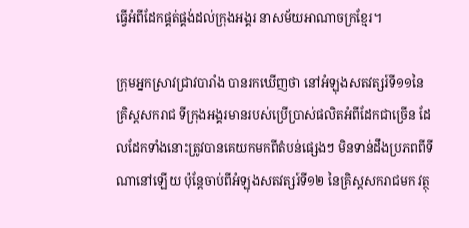ធ្វើអំពីដែកផ្គត់ផ្គង់ដល់ក្រុងអង្គរ នាសម័យអាណាចក្រខ្មែរ។

ក្រុមអ្នកស្រាវជ្រាវបារាំង បានរកឃើញថា នៅអំឡុងសតវត្សរ៍ទី១១នៃគ្រិស្ដសករាជ ទីក្រុងអង្គរមានរបស់ប្រើប្រាស់ផលិតអំពីដែកជាច្រើន ដែលដែកទាំងនោះត្រូវបានគេយកមកពីតំបន់ផ្សេងៗ មិនទាន់ដឹងប្រភពពីទីណានៅឡើយ ប៉ុន្តែចាប់ពីអំឡុងសតវត្សរ៍ទី១២ នៃគ្រិស្ដសករាជមក វត្ថុ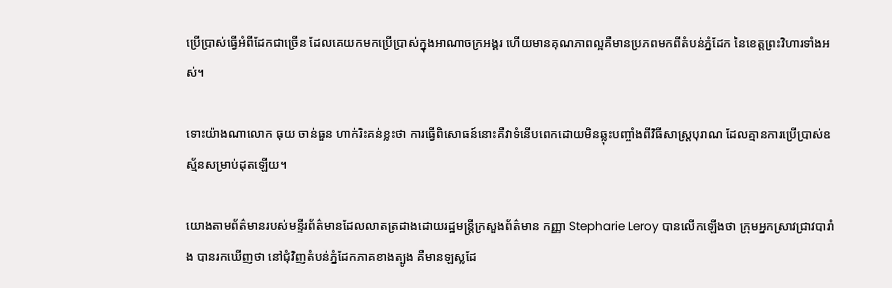ប្រើប្រាស់ធ្វើអំពីដែកជាច្រើន ដែលគេយកមកប្រើប្រាស់ក្នុងអាណាចក្រអង្គរ ហើយមានគុណភាពល្អគឺមានប្រភពមកពីតំបន់ភ្នំដែក នៃខេត្តព្រះវិហារទាំងអស់។

ទោះយ៉ាងណាលោក ធុយ ចាន់ធួន ហាក់រិះគន់ខ្លះថា ការធ្វើពិសោធន៍នោះគឺវាទំនើបពេកដោយមិនឆ្លុះបញ្ចាំងពីវិធីសាស្រ្តបុរាណ ដែលគ្មានការប្រើប្រាស់ឧស្ម័នសម្រាប់ដុតឡើយ។

យោងតាមព័ត៌មានរបស់មន្ទីរព័ត៌មានដែលលាតត្រដាងដោយរដ្ឋមន្ត្រីក្រសួងព័ត៌មាន កញ្ញា Stepharie Leroy បានលើកឡើងថា ក្រុមអ្នកស្រាវជ្រាវបារាំង បានរកឃើញថា នៅជុំវិញតំបន់ភ្នំដែកភាគខាងត្បូង គឺមានឡស្លដែ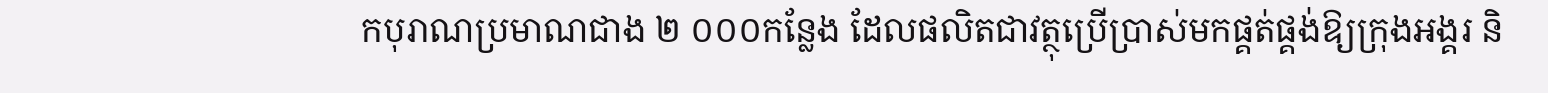កបុរាណប្រមាណជាង ២ ០០០កន្លែង ដែលផលិតជាវត្ថុប្រើប្រាស់មកផ្គត់ផ្គង់ឱ្យក្រុងអង្គរ និ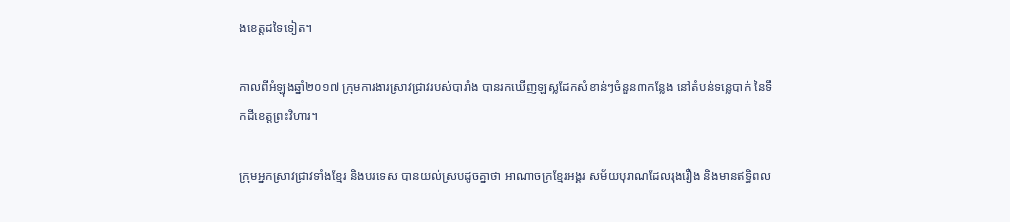ងខេត្តដទៃទៀត។

កាលពីអំឡុងឆ្នាំ២០១៧ ក្រុមការងារស្រាវជ្រាវរបស់បារាំង បានរកឃើញឡស្លដែកសំខាន់ៗចំនួន៣កន្លែង នៅតំបន់ទន្លេបាក់ នៃទឹកដីខេត្តព្រះវិហារ។

ក្រុមអ្នកស្រាវជ្រាវទាំងខ្មែរ និងបរទេស បានយល់ស្របដូចគ្នាថា អាណាចក្រខ្មែរអង្គរ សម័យបុរាណដែលរុងរឿង និងមានឥទ្ធិពល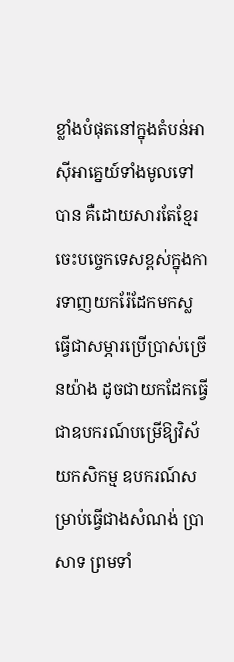ខ្លាំងបំផុតនៅក្នុងតំបន់អាស៊ីអាគ្នេយ៍ទាំងមូលទៅបាន គឺដោយសារតែខ្មែរចេះបច្ចេកទេសខ្ពស់ក្នុងការទាញយករ៉ែដែកមកស្ល ធ្វើជាសម្ភារប្រើប្រាស់ច្រើនយ៉ាង ដូចជាយកដែកធ្វើជាឧបករណ៍បម្រើឱ្យវិស័យកសិកម្ម ឧបករណ៍សម្រាប់ធ្វើជាងសំណង់ ប្រាសាទ ព្រមទាំ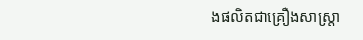ងផលិតជាគ្រឿងសាស្ត្រា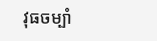វុធចម្បាំ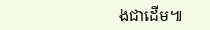ងជាដើម៕